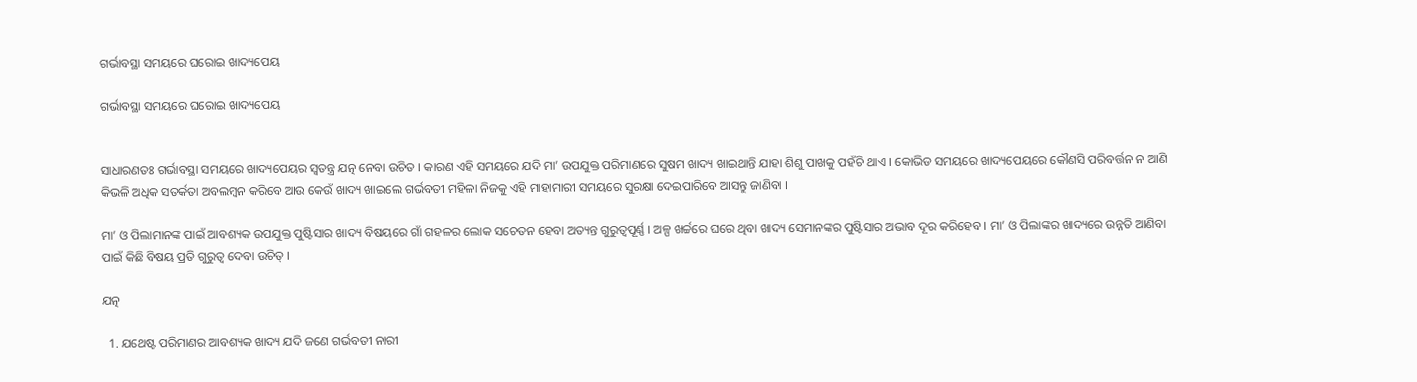ଗର୍ଭାବସ୍ଥା ସମୟରେ ଘରୋଇ ଖାଦ୍ୟପେୟ

ଗର୍ଭାବସ୍ଥା ସମୟରେ ଘରୋଇ ଖାଦ୍ୟପେୟ


ସାଧାରଣତଃ ଗର୍ଭାବସ୍ଥା ସମୟରେ ଖାଦ୍ୟପେୟର ସ୍ଵତନ୍ତ୍ର ଯତ୍ନ ନେବା ଉଚିତ । କାରଣ ଏହି ସମୟରେ ଯଦି ମା’ ଉପଯୁକ୍ତ ପରିମାଣରେ ସୁଷମ ଖାଦ୍ୟ ଖାଇଥାନ୍ତି ଯାହା ଶିଶୁ ପାଖକୁ ପହଁଚି ଥାଏ । କୋଭିଡ ସମୟରେ ଖାଦ୍ୟପେୟରେ କୌଣସି ପରିବର୍ତ୍ତନ ନ ଆଣି କିଭଳି ଅଧିକ ସତର୍କତା ଅବଲମ୍ବନ କରିବେ ଆଉ କେଉଁ ଖାଦ୍ୟ ଖାଇଲେ ଗର୍ଭବତୀ ମହିଳା ନିଜକୁ ଏହି ମାହାମାରୀ ସମୟରେ ସୁରକ୍ଷା ଦେଇପାରିବେ ଆସନ୍ତୁ ଜାଣିବା ।

ମା’ ଓ ପିଲାମାନଙ୍କ ପାଇଁ ଆବଶ୍ୟକ ଉପଯୁକ୍ତ ପୁଷ୍ଟିସାର ଖାଦ୍ୟ ବିଷୟରେ ଗାଁ ଗହଳର ଲୋକ ସଚେତନ ହେବା ଅତ୍ୟନ୍ତ ଗୁରୁତ୍ୱପୂର୍ଣ୍ଣ । ଅଳ୍ପ ଖର୍ଚ୍ଚରେ ଘରେ ଥିବା ଖାଦ୍ୟ ସେମାନଙ୍କର ପୁଷ୍ଟିସାର ଅଭାବ ଦୂର କରିହେବ । ମା’ ଓ ପିଲାଙ୍କର ଖାଦ୍ୟରେ ଉନ୍ନତି ଆଣିବା ପାଇଁ କିଛି ବିଷୟ ପ୍ରତି ଗୁରୁତ୍ୱ ଦେବା ଉଚିତ୍ ।

ଯତ୍ନ

  1. ଯଥେଷ୍ଟ ପରିମାଣର ଆବଶ୍ୟକ ଖାଦ୍ୟ ଯଦି ଜଣେ ଗର୍ଭବତୀ ନାରୀ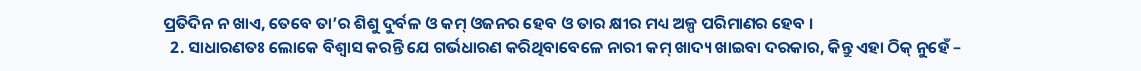ପ୍ରତିଦିନ ନ ଖାଏ, ତେବେ ତା’ର ଶିଶୁ ଦୁର୍ବଳ ଓ କମ୍ ଓଜନର ହେବ ଓ ତାର କ୍ଷୀର ମଧ୍ୟ ଅଳ୍ପ ପରିମାଣର ହେବ ।
  2. ସାଧାରଣତଃ ଲୋକେ ବିଶ୍ଵାସ କରନ୍ତି ଯେ ଗର୍ଭଧାରଣ କରିଥିବାବେଳେ ନାରୀ କମ୍ ଖାଦ୍ୟ ଖାଇବା ଦରକାର, କିନ୍ତୁ ଏହା ଠିକ୍ ନୁହେଁ –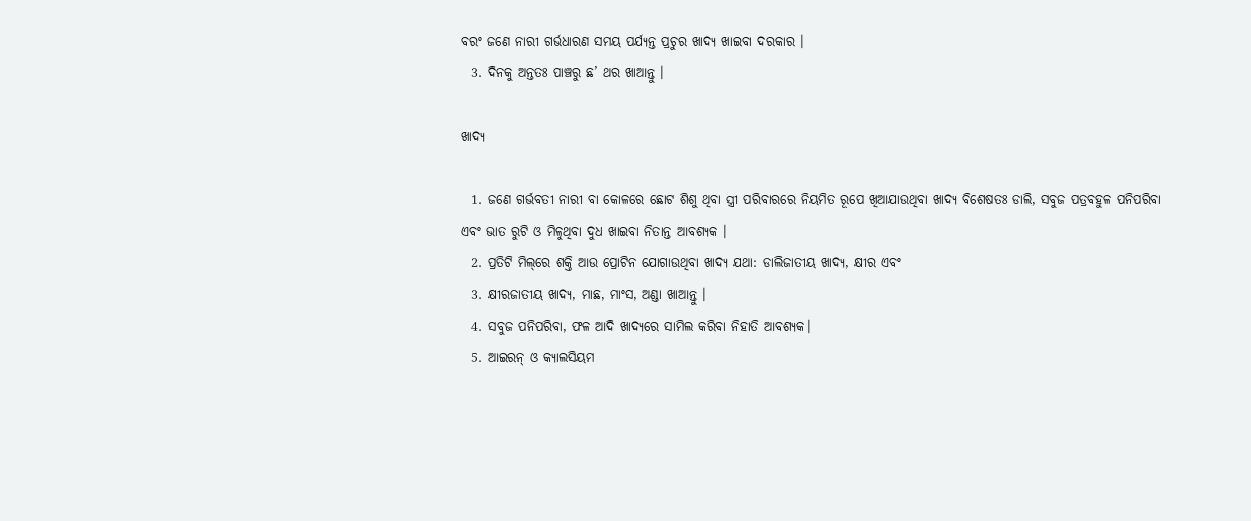ବରଂ ଜଣେ ନାରୀ ଗର୍ଭଧାରଣ ସମୟ ପର୍ଯ୍ୟନ୍ତ ପ୍ରଚୁର ଖାଦ୍ୟ ଖାଇବା ଦରକାର ।
  3. ଦିନକୁ ଅନ୍ତତଃ ପାଞ୍ଚରୁ ଛ’ ଥର ଖାଆନ୍ତୁ ।

ଖାଦ୍ୟ

  1. ଜଣେ ଗର୍ଭବତୀ ନାରୀ ବା କୋଳରେ ଛୋଟ ଶିଶୁ ଥିବା ସ୍ତ୍ରୀ ପରିବାରରେ ନିୟମିତ ରୂପେ ଖିଆଯାଉଥିବା ଖାଦ୍ୟ ବିଶେଷତଃ ଡାଲି, ସବୁଜ ପତ୍ରବହୁଳ ପନିପରିବା ଏବଂ ଭାତ ରୁଟି ଓ ମିଳୁଥିବା ଦୁଧ ଖାଇବା ନିତାନ୍ତ ଆବଶ୍ୟକ ।
  2. ପ୍ରତିଟି ମିଲ୍‌ରେ ଶକ୍ତି ଆଉ ପ୍ରୋଟିନ ଯୋଗାଉଥିବା ଖାଦ୍ୟ ଯଥା: ଡାଲିଜାତୀୟ ଖାଦ୍ୟ, କ୍ଷୀର ଏବଂ
  3. କ୍ଷୀରଜାତୀୟ ଖାଦ୍ୟ, ମାଛ, ମାଂସ, ଅଣ୍ଡା ଖାଆନ୍ତୁ ।
  4. ସବୁଜ ପନିପରିବା, ଫଳ ଆଦି ଖାଦ୍ୟରେ ସାମିଲ କରିବା ନିହାତି ଆବଶ୍ୟକ।
  5. ଆଇରନ୍ ଓ କ୍ୟାଲସିୟମ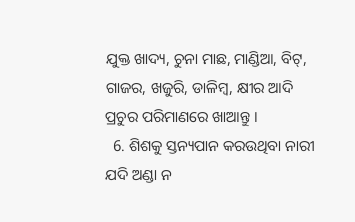ଯୁକ୍ତ ଖାଦ୍ୟ, ଚୁନା ମାଛ, ମାଣ୍ଡିଆ, ବିଟ୍, ଗାଜର, ଖଜୁରି, ଡାଳିମ୍ବ, କ୍ଷୀର ଆଦି ପ୍ରଚୁର ପରିମାଣରେ ଖାଆନ୍ତୁ ।
  6. ଶିଶକୁ ସ୍ତନ୍ୟପାନ କରଉଥିବା ନାରୀ ଯଦି ଅଣ୍ଡା ନ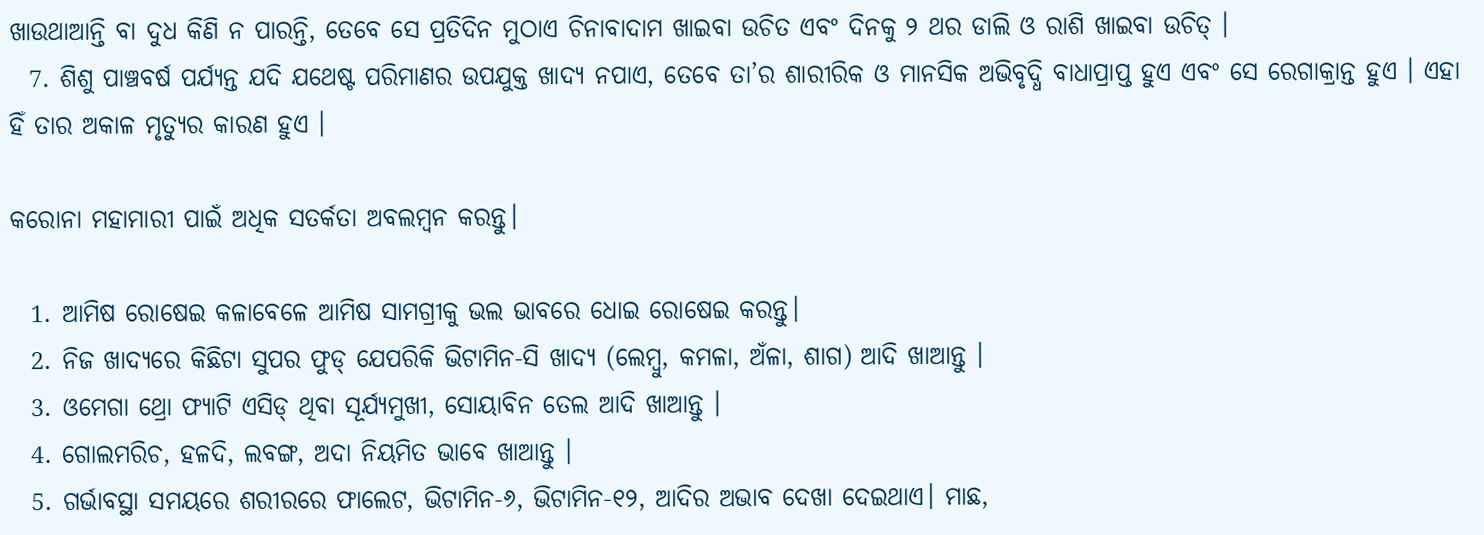ଖାଉଥାଆନ୍ତି ବା ଦୁଧ କିଣି ନ ପାରନ୍ତି, ତେବେ ସେ ପ୍ରତିଦିନ ମୁଠାଏ ଚିନାବାଦାମ ଖାଇବା ଉଚିତ ଏବଂ ଦିନକୁ ୨ ଥର ଡାଲି ଓ ରାଶି ଖାଇବା ଉଚିତ୍ ।
  7. ଶିଶୁ ପାଞ୍ଚବର୍ଷ ପର୍ଯ୍ୟନ୍ତ ଯଦି ଯଥେଷ୍ଟ ପରିମାଣର ଉପଯୁକ୍ତ ଖାଦ୍ୟ ନପାଏ, ତେବେ ତା’ର ଶାରୀରିକ ଓ ମାନସିକ ଅଭିବୃଦ୍ଧି ବାଧାପ୍ରାପ୍ତ ହୁଏ ଏବଂ ସେ ରେଗାକ୍ରାନ୍ତ ହୁଏ । ଏହା ହିଁ ତାର ଅକାଳ ମୃତ୍ୟୁର କାରଣ ହୁଏ ।

କରୋନା ମହାମାରୀ ପାଇଁ ଅଧିକ ସତର୍କତା ଅବଲମ୍ବନ କରନ୍ତୁ।

  1. ଆମିଷ ରୋଷେଇ କଳାବେଳେ ଆମିଷ ସାମଗ୍ରୀକୁ ଭଲ ଭାବରେ ଧୋଇ ରୋଷେଇ କରନ୍ତୁ।
  2. ନିଜ ଖାଦ୍ୟରେ କିଛିଟା ସୁପର ଫୁଡ୍ ଯେପରିକି ଭିଟାମିନ-ସି ଖାଦ୍ୟ (ଲେମ୍ବୁ, କମଳା, ଅଁଳା, ଶାଗ) ଆଦି ଖାଆନ୍ତୁ ।
  3. ଓମେଗା ଥ୍ରୋ ଫ୍ୟାଟି ଏସିଡ୍ ଥିବା ସୂର୍ଯ୍ୟମୁଖୀ, ସୋୟାବିନ ତେଲ ଆଦି ଖାଆନ୍ତୁ ।
  4. ଗୋଲମରିଚ, ହଳଦି, ଲବଙ୍ଗ, ଅଦା ନିୟମିତ ଭାବେ ଖାଆନ୍ତୁ ।
  5. ଗର୍ଭାବସ୍ଥା ସମୟରେ ଶରୀରରେ ଫାଲେଟ, ଭିଟାମିନ-୬, ଭିଟାମିନ-୧୨, ଆଦିର ଅଭାବ ଦେଖା ଦେଇଥାଏ। ମାଛ,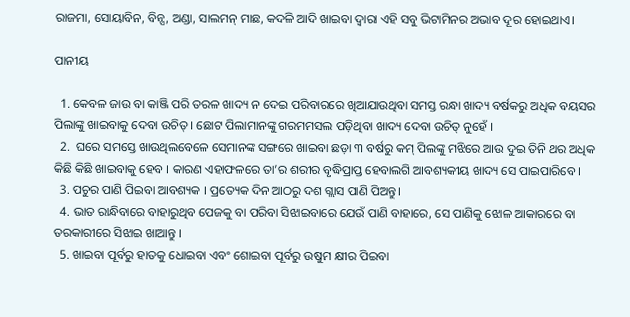ରାଜମା, ସୋୟାବିନ, ବିନ୍ସ, ଅଣ୍ଡା, ସାଲମନ୍ ମାଛ, କଦଳି ଆଦି ଖାଇବା ଦ୍ଵାରା ଏହି ସବୁ ଭିଟାମିନର ଅଭାବ ଦୂର ହୋଇଥାଏ।

ପାନୀୟ

  1. କେବଳ ଜାଉ ବା କାଞ୍ଜି ପରି ତରଳ ଖାଦ୍ୟ ନ ଦେଇ ପରିବାରରେ ଖିଆଯାଉଥିବା ସମସ୍ତ ରନ୍ଧା ଖାଦ୍ୟ ବର୍ଷକରୁ ଅଧିକ ବୟସର ପିଲାଙ୍କୁ ଖାଇବାକୁ ଦେବା ଉଚିତ୍ । ଛୋଟ ପିଲାମାନଙ୍କୁ ଗରମମସଲ ପଡ଼ିଥିବା ଖାଦ୍ୟ ଦେବା ଉଚିତ୍ ନୁହେଁ ।
  2.  ଘରେ ସମସ୍ତେ ଖାଉଥିଲବେଳେ ସେମାନଙ୍କ ସଙ୍ଗରେ ଖାଇବା ଛଡ଼ା ୩ ବର୍ଷରୁ କମ୍ ପିଲଙ୍କୁ ମଝିରେ ଆଉ ଦୁଇ ତିନି ଥର ଅଧିକ କିଛି କିଛି ଖାଇବାକୁ ହେବ । କାରଣ ଏହାଫଳରେ ତା’ର ଶରୀର ବୃଦ୍ଧିପ୍ରାପ୍ତ ହେବାଲଗି ଆବଶ୍ୟକୀୟ ଖାଦ୍ୟ ସେ ପାଇପାରିବେ ।
  3. ପଚୁର ପାଣି ପିଇବା ଆବଶ୍ୟକ । ପ୍ରତ୍ୟେକ ଦିନ ଆଠରୁ ଦଶ ଗ୍ଲାସ ପାଣି ପିଅନ୍ତୁ।
  4. ଭାତ ରାନ୍ଧିବାରେ ବାହାରୁଥିବ ପେଜକୁ ବା ପରିବା ସିଝାଇବାରେ ଯେଉଁ ପାଣି ବାହାରେ, ସେ ପାଣିକୁ ଝୋଳ ଆକାରରେ ବା ତରକାରୀରେ ସିଝାଇ ଖାଆନ୍ତୁ ।
  5. ଖାଇବା ପୂର୍ବରୁ ହାତକୁ ଧୋଇବା ଏବଂ ଶୋଇବା ପୂର୍ବରୁ ଉଷୁମ କ୍ଷୀର ପିଇବା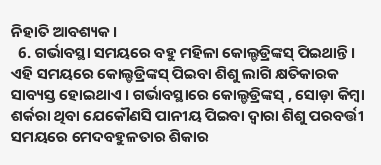ନିହାତି ଆବଶ୍ୟକ।
  6. ଗର୍ଭାବସ୍ଥା ସମୟରେ ବହୁ ମହିଳା କୋଲ୍ଡଡ୍ରିଙ୍କସ୍‌ ପିଇଥାନ୍ତି। ଏହି ସମୟରେ କୋଲ୍ଡଡ୍ରିଙ୍କସ୍‌ ପିଇବା ଶିଶୁ ଲାଗି କ୍ଷତିକାରକ ସାବ୍ୟସ୍ତ ହୋଇଥାଏ । ଗର୍ଭାବସ୍ଥାରେ କୋଲ୍ଡଡ୍ରିଙ୍କସ୍‌ , ସୋଡ଼ା କିମ୍ବା ଶର୍କରା ଥିବା ଯେକୌଣସି ପାନୀୟ ପିଇବା ଦ୍ୱାରା ଶିଶୁ ପରବର୍ତ୍ତୀ ସମୟରେ ମେଦବହୁଳତାର ଶିକାର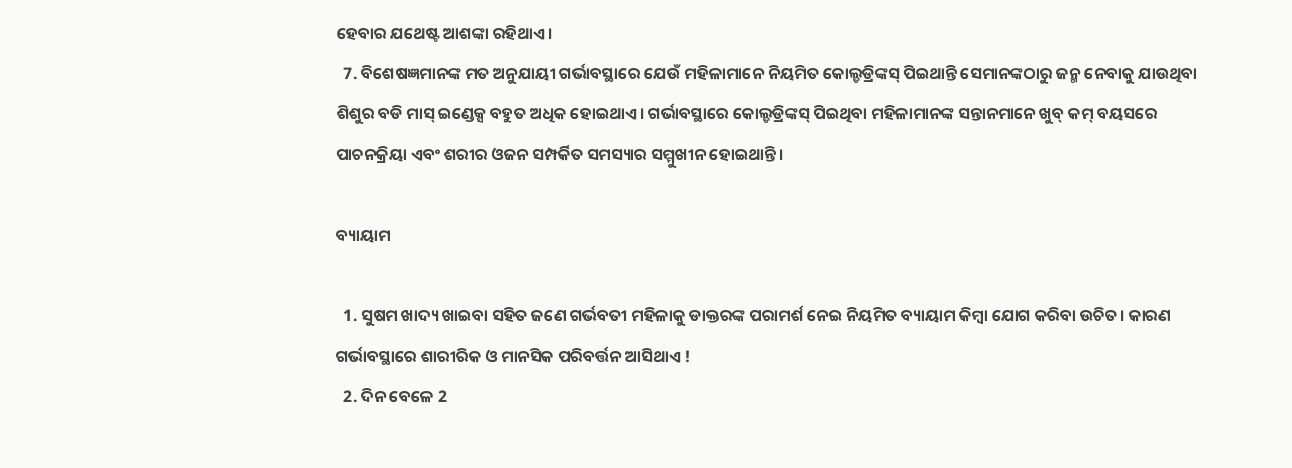ହେବାର ଯଥେଷ୍ଟ ଆଶଙ୍କା ରହିଥାଏ।
  7. ବିଶେଷଜ୍ଞମାନଙ୍କ ମତ ଅନୁଯାୟୀ ଗର୍ଭାବସ୍ଥାରେ ଯେଉଁ ମହିଳାମାନେ ନିୟମିତ କୋଲ୍ଡଡ୍ରିଙ୍କସ୍‌ ପିଇଥାନ୍ତି ସେମାନଙ୍କଠାରୁ ଜନ୍ମ ନେବାକୁ ଯାଉଥିବା ଶିଶୁର ବଡି ମାସ୍‌ ଇଣ୍ଡେକ୍ସ ବହୁତ ଅଧିକ ହୋଇଥାଏ। ଗର୍ଭାବସ୍ଥାରେ କୋଲ୍ଡଡ୍ରିଙ୍କସ୍‌ ପିଇଥିବା ମହିଳାମାନଙ୍କ ସନ୍ତାନମାନେ ଖୁବ୍‌ କମ୍‌ ବୟସରେ ପାଚନକ୍ରିୟା ଏବଂ ଶରୀର ଓଜନ ସମ୍ପର୍କିତ ସମସ୍ୟାର ସମ୍ମୁଖୀନ ହୋଇଥାନ୍ତି ।

ବ୍ୟାୟାମ

  1. ସୁଷମ ଖାଦ୍ୟ ଖାଇବା ସହିତ ଜଣେ ଗର୍ଭବତୀ ମହିଳାକୁ ଡାକ୍ତରଙ୍କ ପରାମର୍ଶ ନେଇ ନିୟମିତ ବ୍ୟାୟାମ କିମ୍ବା ଯୋଗ କରିବା ଉଚିତ। କାରଣ ଗର୍ଭାବସ୍ଥାରେ ଶାରୀରିକ ଓ ମାନସିକ ପରିବର୍ତ୍ତନ ଆସିଥାଏ !
  2. ଦିନ ବେଳେ 2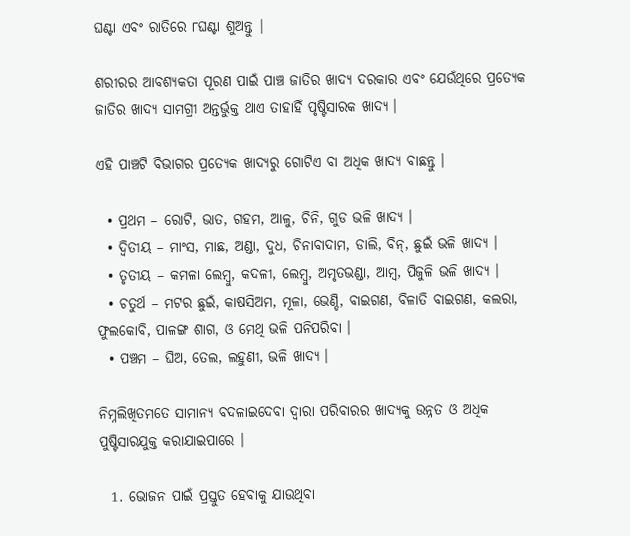ଘଣ୍ଟା ଏବଂ ରାତିରେ ୮ଘଣ୍ଟା ଶୁଅନ୍ତୁ |

ଶରୀରର ଆବଶ୍ୟକତା ପୂରଣ ପାଇଁ ପାଞ୍ଚ ଜାତିର ଖାଦ୍ୟ ଦରକାର ଏବଂ ଯେଉଁଥିରେ ପ୍ରତ୍ୟେକ ଜାତିର ଖାଦ୍ୟ ସାମଗ୍ରୀ ଅନ୍ତର୍ଭୁକ୍ତ ଥାଏ ତାହାହିଁ ପୃଷ୍ଟିସାରକ ଖାଦ୍ୟ ।

ଏହି ପାଞ୍ଚଟି ବିଭାଗର ପ୍ରତ୍ୟେକ ଖାଦ୍ୟରୁ ଗୋଟିଏ ବା ଅଧିକ ଖାଦ୍ୟ ବାଛନ୍ତୁ ।

  • ପ୍ରଥମ – ରୋଟି, ଭାତ, ଗହମ, ଆଳୁ, ଚିନି, ଗୁଡ ଭଳି ଖାଦ୍ୟ ।
  • ଦ୍ୱିତୀୟ – ମାଂସ, ମାଛ, ଅଣ୍ଡା, ଦୁଧ, ଚିନାବାଦାମ, ଡାଲି, ବିନ୍, ଛୁଇଁ ଭଳି ଖାଦ୍ୟ ।
  • ତୃତୀୟ – କମଳା ଲେମ୍ବୁ, କଦଳୀ, ଲେମ୍ବୁ, ଅମୃତଭଣ୍ଡା, ଆମ୍ବ, ପିଜୁଳି ଭଳି ଖାଦ୍ୟ ।
  • ଚତୁର୍ଥ – ମଟର ଛୁଇଁ, କାଷସିଅମ, ମୂଳା, ଭେଣ୍ଡି, ବାଇଗଣ, ବିଳାତି ବାଇଗଣ, କଲରା, ଫୁଲକୋବି, ପାଳଙ୍ଗ ଶାଗ, ଓ ମେଥି ଭଳି ପନିପରିବା ।
  • ପଞ୍ଚମ – ଘିଅ, ତେଲ, ଲହୁଣୀ, ଭଳି ଖାଦ୍ୟ ।

ନିମ୍ନଲିଖିତମତେ ସାମାନ୍ୟ ବଦଳାଇଦେବା ଦ୍ଵାରା ପରିବାରର ଖାଦ୍ୟକୁ ଉନ୍ନତ ଓ ଅଧିକ ପୁଷ୍ଟିସାରଯୁକ୍ତ କରାଯାଇପାରେ ।

  1. ଭୋଜନ ପାଇଁ ପ୍ରସ୍ତୁତ ହେବାକୁ ଯାଉଥିବା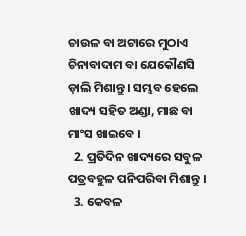ଚାଉଳ ବା ଅଟାରେ ମୁଠାଏ ଚିନାବାଦାମ ବା ଯେକୌଣସି ଡ଼ାଲି ମିଶାନ୍ତୁ । ସମ୍ଭବ ହେଲେ ଖାଦ୍ୟ ସହିତ ଅଣ୍ଡା, ମାଛ ବା ମାଂସ ଖାଇବେ ।
  2. ପ୍ରତିଦିନ ଖାଦ୍ୟରେ ସବୁଳ ପତ୍ରବହୁଳ ପନିପରିବା ମିଶାନ୍ତୁ ।
  3. କେବଳ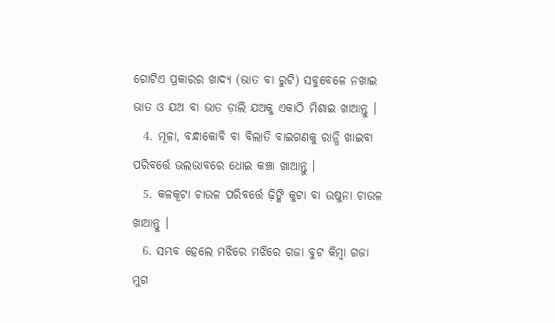ଗୋଟିଏ ପ୍ରକାରର ଖାଦ୍ୟ (ଭାତ ବା ରୁଟି) ସବୁବେଳେ ନଖାଇ ଭାତ ଓ ଯଅ ବା ଭାତ ଡ଼ାଲି ଯଅକୁ ଏକାଠି ମିଶାଇ ଖାଆନ୍ତୁ ।
  4. ମୂଳା, ବନ୍ଧାକୋବି ବା ବିଲାତି ବାଇଗଣକୁ ରାନ୍ଧି ଖାଇବା ପରିବର୍ତ୍ତେ ଭଲଭାବରେ ଧୋଇ କଞ୍ଚା ଖାଆନ୍ତୁ ।
  5. କଳକୂଟା ଚାଉଳ ପରିବର୍ତ୍ତେ ଢ଼ିଙ୍କି କୁଟା ବା ଉଷୁନା ଚାଉଳ ଖାଆନ୍ତୁ ।
  6. ସମ୍ଭବ ହେଲେ ମଝିରେ ମଝିରେ ଗଜା ବୁଟ କିମ୍ବା ଗଜା ମୁଗ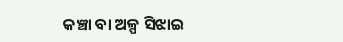କଞ୍ଚା ବା ଅଳ୍ପ ସିଝାଇ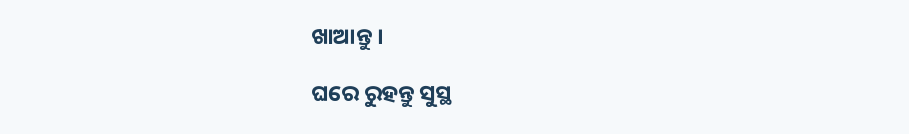ଖାଆନ୍ତୁ ।

ଘରେ ରୁହନ୍ତୁ ସୁସ୍ଥ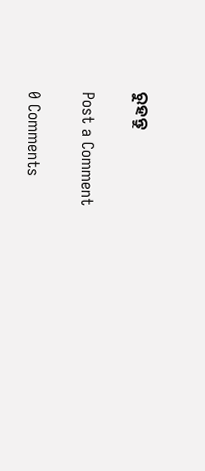ରୁହନ୍ତୁ

Post a Comment

0 Comments